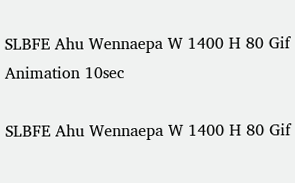SLBFE Ahu Wennaepa W 1400 H 80 Gif Animation 10sec

SLBFE Ahu Wennaepa W 1400 H 80 Gif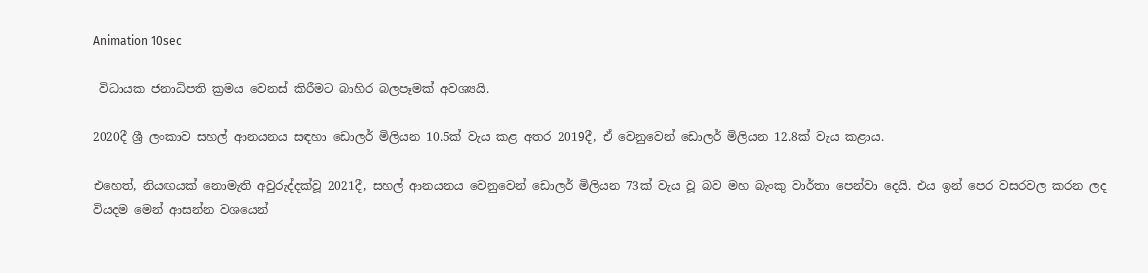Animation 10sec

 විධායක ජනාධිපති ක්‍රමය වෙනස් කිරීමට බාහිර බලපෑමක් අවශ්‍යයි.

2020දී ශ්‍රී ලංකාව සහල් ආනයනය සඳහා ඩොලර් මිලියන 10.5ක් වැය කළ අතර 2019දී, ඒ වෙනුවෙන් ඩොලර් මිලියන 12.8ක් වැය කළාය.

එහෙත්, නියඟයක් නොමැති අවුරුද්දක්වූ 2021දී, සහල් ආනයනය වෙනුවෙන් ඩොලර් මිලියන 73ක් වැය වූ බව මහ බැංකු වාර්තා පෙන්වා දෙයි. එය ඉන් පෙර වසරවල කරන ලද වියදම මෙන් ආසන්න වශයෙන්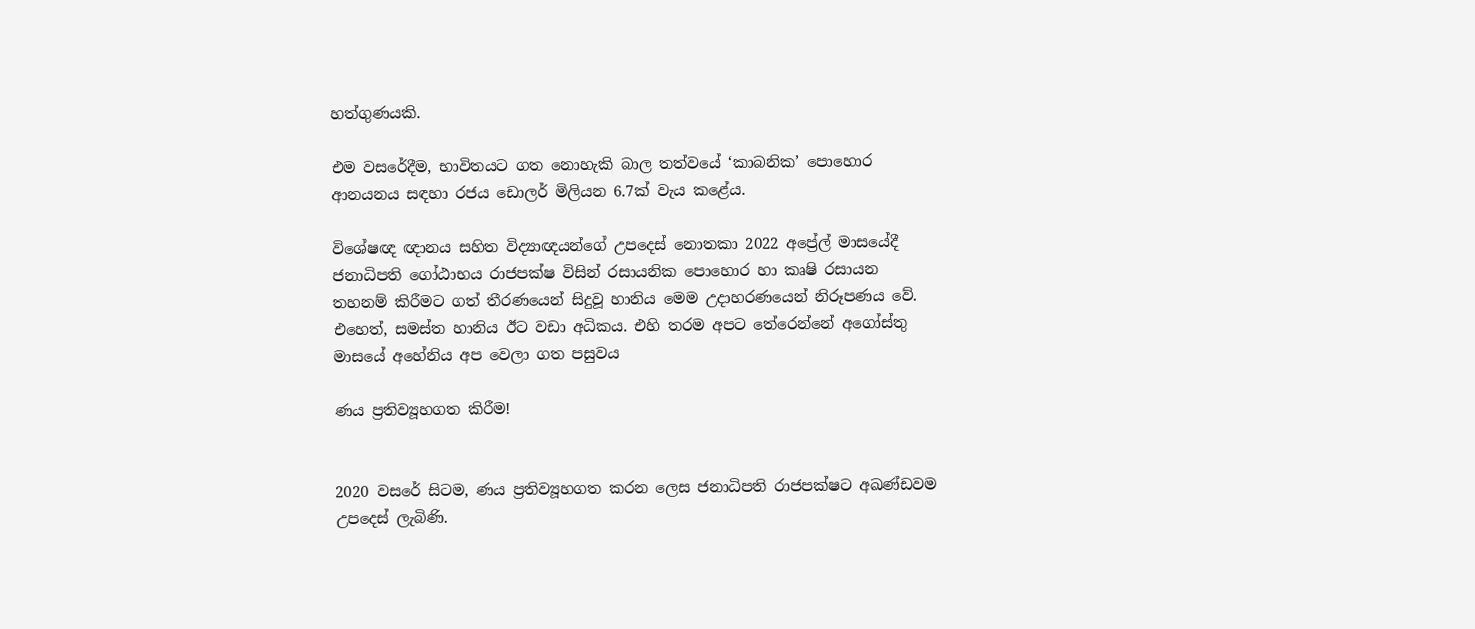හත්ගුණයකි.

එම වසරේදීම, භාවිතයට ගත නොහැකි බාල තත්වයේ ‘කාබනික’ පොහොර ආනයනය සඳහා රජය ඩොලර් මිලියන 6.7ක් වැය කළේය.

විශේෂඥ ඥානය සහිත විද්‍යාඥයන්ගේ උපදෙස් නොතකා 2022 අප්‍රේල් මාසයේදී ජනාධිපති ගෝඨාභය රාජපක්ෂ විසින් රසායනික පොහොර හා කෘෂි රසායන තහනම් කිරීමට ගත් තීරණයෙන් සිදුවූ හානිය මෙම උදාහරණයෙන් නිරූපණය වේ. එහෙත්, සමස්ත හානිය ඊට වඩා අධිකය. එහි තරම අපට තේරෙන්නේ අගෝස්තු මාසයේ අහේනිය අප වෙලා ගත පසුවය

ණය ප්‍රතිව්‍යූහගත කිරීම!


2020 වසරේ සිටම, ණය ප්‍රතිව්‍යූහගත කරන ලෙස ජනාධිපති රාජපක්ෂට අඛණ්ඩවම උපදෙස් ලැබිණි.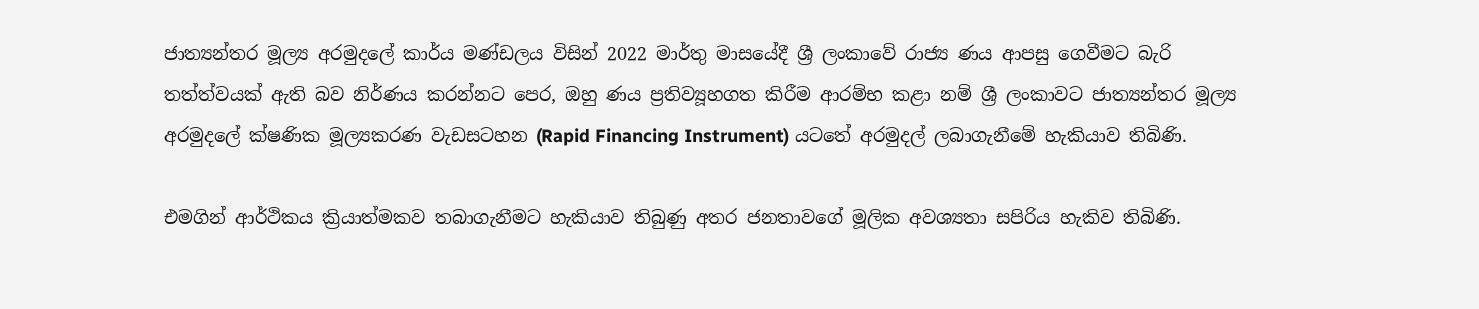ජාත්‍යන්තර මූල්‍ය අරමුදලේ කාර්ය මණ්ඩලය විසින් 2022 මාර්තු මාසයේදී ශ්‍රී ලංකාවේ රාජ්‍ය ණය ආපසු ගෙවීමට බැරි තත්ත්වයක් ඇති බව නිර්ණය කරන්නට පෙර, ඔහු ණය ප්‍රතිව්‍යූහගත කිරීම ආරම්භ කළා නම් ශ්‍රී ලංකාවට ජාත්‍යන්තර මූල්‍ය අරමුදලේ ක්ෂණික මූල්‍යකරණ වැඩසටහන (Rapid Financing Instrument) යටතේ අරමුදල් ලබාගැනීමේ හැකියාව තිබිණි.

එමගින් ආර්ථිකය ක්‍රියාත්මකව තබාගැනීමට හැකියාව තිබුණු අතර ජනතාවගේ මූලික අවශ්‍යතා සපිරිය හැකිව තිබිණි.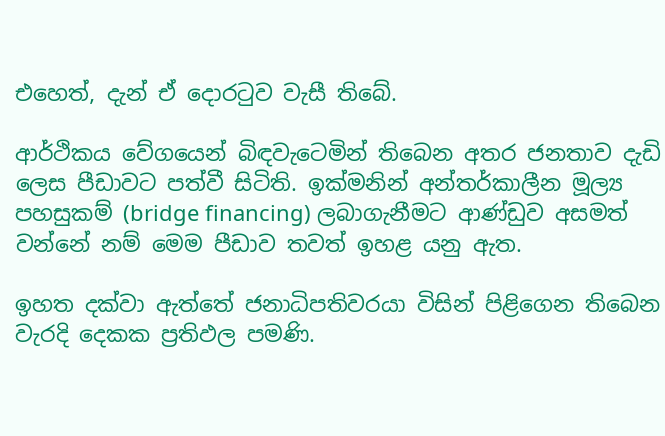එහෙත්, දැන් ඒ දොරටුව වැසී තිබේ.

ආර්ථිකය වේගයෙන් බිඳවැටෙමින් තිබෙන අතර ජනතාව දැඩි ලෙස පීඩාවට පත්වී සිටිති. ඉක්මනින් අන්තර්කාලීන මූල්‍ය පහසුකම් (bridge financing) ලබාගැනීමට ආණ්ඩුව අසමත් වන්නේ නම් මෙම පීඩාව තවත් ඉහළ යනු ඇත.

ඉහත දක්වා ඇත්තේ ජනාධිපතිවරයා විසින් පිළිගෙන තිබෙන වැරදි දෙකක ප්‍රතිඵල පමණි.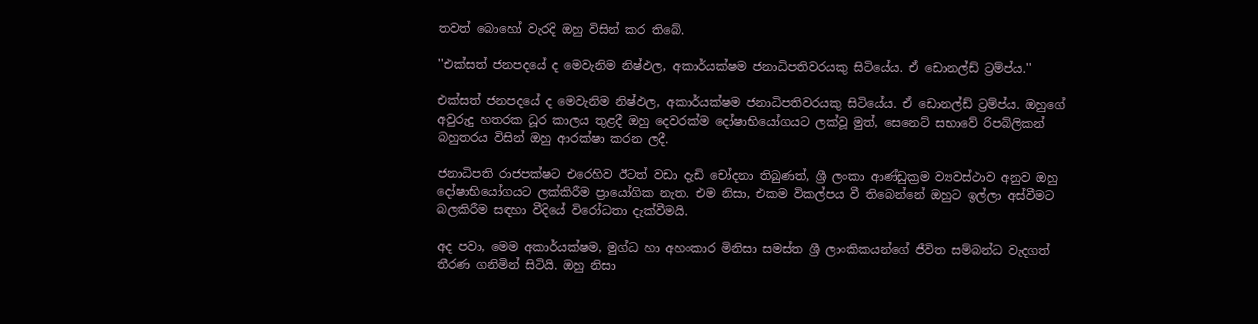තවත් බොහෝ වැරදි ඔහු විසින් කර තිබේ.

''එක්සත් ජනපදයේ ද මෙවැනිම නිෂ්ඵල, අකාර්යක්ෂම ජනාධිපතිවරයකු සිටියේය. ඒ ඩොනල්ඩ් ට්‍රම්ප්ය.''

එක්සත් ජනපදයේ ද මෙවැනිම නිෂ්ඵල, අකාර්යක්ෂම ජනාධිපතිවරයකු සිටියේය. ඒ ඩොනල්ඩ් ට්‍රම්ප්ය. ඔහුගේ අවුරුදු හතරක ධූර කාලය තුළදී ඔහු දෙවරක්ම දෝෂාභියෝගයට ලක්වූ මුත්, සෙනෙට් සභාවේ රිපබ්ලිකන් බහුතරය විසින් ඔහු ආරක්ෂා කරන ලදී.

ජනාධිපති රාජපක්ෂට එරෙහිව ඊටත් වඩා දැඩි චෝදනා තිබුණත්, ශ්‍රී ලංකා ආණ්ඩුක්‍රම ව්‍යවස්ථාව අනුව ඔහු දෝෂාභියෝගයට ලක්කිරීම ප්‍රායෝගික නැත. එම නිසා, එකම විකල්පය වී තිබෙන්නේ ඔහුට ඉල්ලා අස්වීමට බලකිරීම සඳහා වීදියේ විරෝධතා දැක්වීමයි.

අද පවා, මෙම අකාර්යක්ෂම, මුග්ධ හා අහංකාර මිනිසා සමස්ත ශ්‍රී ලාංකිකයන්ගේ ජීවිත සම්බන්ධ වැදගත් තීරණ ගනිමින් සිටියි. ඔහු නිසා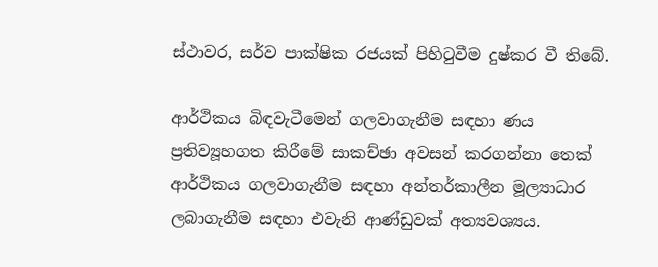ස්ථාවර, සර්ව පාක්ෂික රජයක් පිහිටුවීම දුෂ්කර වී තිබේ.

ආර්ථිකය බිඳවැටීමෙන් ගලවාගැනීම සඳහා ණය ප්‍රතිව්‍යූහගත කිරීමේ සාකච්ඡා අවසන් කරගන්නා තෙක් ආර්ථිකය ගලවාගැනීම සඳහා අන්තර්කාලීන මූල්‍යාධාර ලබාගැනීම සඳහා එවැනි ආණ්ඩුවක් අත්‍යවශ්‍යය.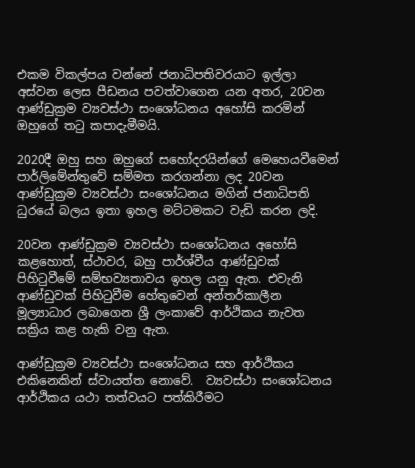එකම විකල්පය වන්නේ ජනාධිපතිවරයාට ඉල්ලා අස්වන ලෙස පීඩනය පවත්වාගෙන යන අතර, 20වන ආණ්ඩුක්‍රම ව්‍යවස්ථා සංශෝධනය අහෝසි කරමින් ඔහුගේ තටු කපාදැමීමයි.

2020දී ඔහු සහ ඔහුගේ සහෝදරයින්ගේ මෙහෙයවීමෙන් පාර්ලිමේන්තුවේ සම්මත කරගන්නා ලද 20වන ආණ්ඩුක්‍රම ව්‍යවස්ථා සංශෝධනය මගින් ජනාධිපති ධුරයේ බලය ඉතා ඉහල මට්ටමකට වැඩි කරන ලදි.

20වන ආණ්ඩුක්‍රම ව්‍යවස්ථා සංශෝධනය අහෝසි කළහොත්, ස්ථාවර, බහු පාර්ශ්වීය ආණ්ඩුවක් පිහිටුවීමේ සම්භව්‍යතාවය ඉහල යනු ඇත. එවැනි ආණ්ඩුවක් පිහිටුවීම හේතුවෙන් අන්තර්කාලීන මූල්‍යාධාර ලබාගෙන ශ්‍රී ලංකාවේ ආර්ථිකය නැවත සක්‍රිය කළ හැකි වනු ඇත.

ආණ්ඩුක්‍රම ව්‍යවස්ථා සංශෝධනය සහ ආර්ථිකය එකිනෙකින් ස්වායත්ත නොවේ.  ව්‍යවස්ථා සංශෝධනය ආර්ථිකය යථා තත්වයට පත්කිරීමට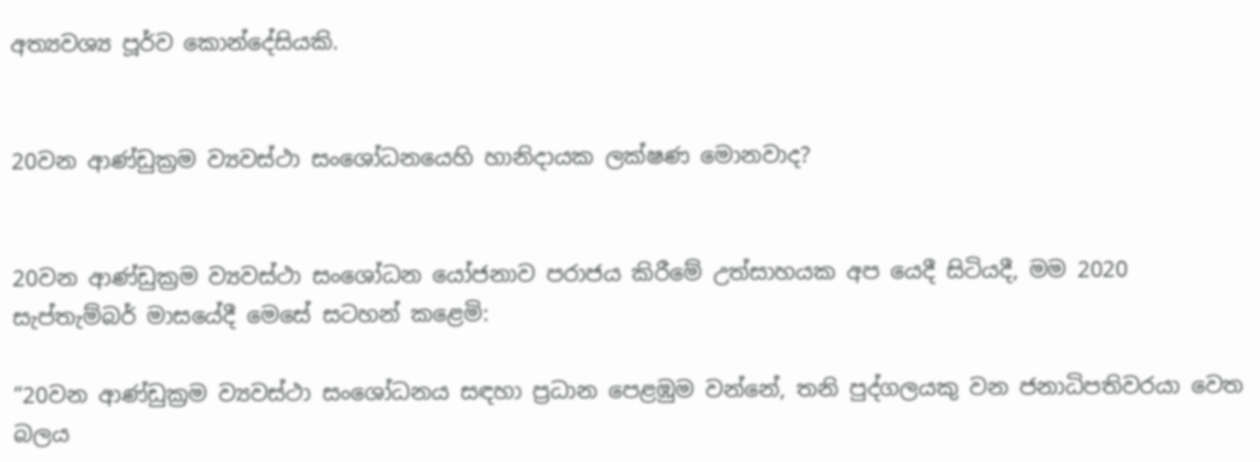අත්‍යවශ්‍ය පූර්ව කොන්දේසියකි.


20වන ආණ්ඩුක්‍රම ව්‍යවස්ථා සංශෝධනයෙහි හානිදායක ලක්ෂණ මොනවාද?


20වන ආණ්ඩුක්‍රම ව්‍යවස්ථා සංශෝධන යෝජනාව පරාජය කිරීමේ උත්සාහයක අප යෙදී සිටියදී, මම 2020 සැප්තැම්බර් මාසයේදී මෙසේ සටහන් කළෙමි:

“20වන ආණ්ඩුක්‍රම ව්‍යවස්ථා සංශෝධනය සඳහා ප්‍රධාන පෙළඹුම වන්නේ, තනි පුද්ගලයකු වන ජනාධිපතිවරයා වෙත බලය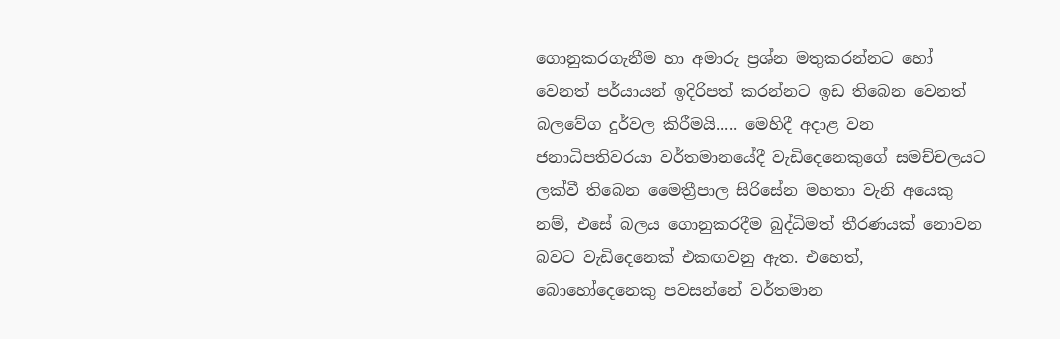ගොනුකරගැනීම හා අමාරු ප්‍රශ්න මතුකරන්නට හෝ වෙනත් පර්යායන් ඉදිරිපත් කරන්නට ඉඩ තිබෙන වෙනත් බලවේග දුර්වල කිරීමයි..... මෙහිදී අදාළ වන ජනාධිපතිවරයා වර්තමානයේදී වැඩිදෙනෙකුගේ සමච්චලයට ලක්වී තිබෙන මෛත්‍රීපාල සිරිසේන මහතා වැනි අයෙකු නම්, එසේ බලය ගොනුකරදීම බුද්ධිමත් තීරණයක් නොවන බවට වැඩිදෙනෙක් එකඟවනු ඇත. එහෙත්, බොහෝදෙනෙකු පවසන්නේ වර්තමාන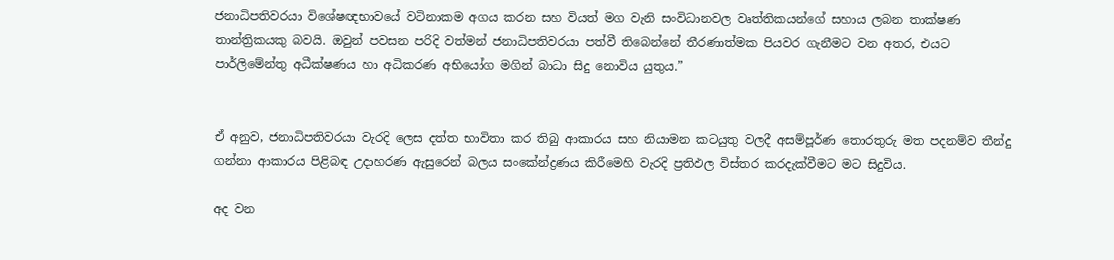ජනාධිපතිවරයා විශේෂඥභාවයේ වටිනාකම අගය කරන සහ වියත් මග වැනි සංවිධානවල වෘත්තිකයන්ගේ සහාය ලබන තාක්ෂණ තාන්ත්‍රිකයකු බවයි. ඔවුන් පවසන පරිදි වත්මන් ජනාධිපතිවරයා පත්වී තිබෙන්නේ තීරණාත්මක පියවර ගැනීමට වන අතර, එයට පාර්ලිමේන්තු අධීක්ෂණය හා අධිකරණ අභියෝග මගින් බාධා සිදු නොවිය යුතුය.”


ඒ අනුව, ජනාධිපතිවරයා වැරදි ලෙස දත්ත භාවිතා කර තිබු ආකාරය සහ නියාමන කටයුතු වලදී අසම්පූර්ණ තොරතුරු මත පදනම්ව තීන්දු ගන්නා ආකාරය පිළිබඳ උදාහරණ ඇසුරෙන් බලය සංකේන්ද්‍රණය කිරීමෙහි වැරදි ප්‍රතිඵල විස්තර කරදැක්වීමට මට සිදුවිය.

අද වන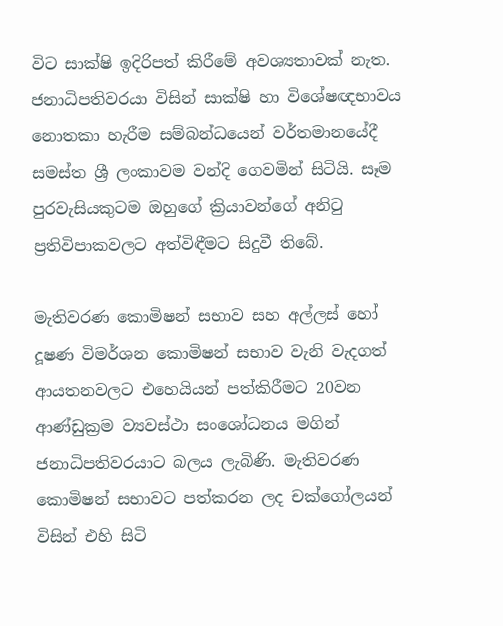විට සාක්ෂි ඉදිරිපත් කිරීමේ අවශ්‍යතාවක් නැත. ජනාධිපතිවරයා විසින් සාක්ෂි හා විශේෂඥභාවය නොතකා හැරීම සම්බන්ධයෙන් වර්තමානයේදී සමස්ත ශ්‍රී ලංකාවම වන්දි ගෙවමින් සිටියි. සෑම පුරවැසියකුටම ඔහුගේ ක්‍රියාවන්ගේ අනිටු ප්‍රතිවිපාකවලට අත්විඳීමට සිදුවී තිබේ.

මැතිවරණ කොමිෂන් සභාව සහ අල්ලස් හෝ දූෂණ විමර්ශන කොමිෂන් සභාව වැනි වැදගත් ආයතනවලට එහෙයියන් පත්කිරීමට 20වන ආණ්ඩුක්‍රම ව්‍යවස්ථා සංශෝධනය මගින් ජනාධිපතිවරයාට බලය ලැබිණි. මැතිවරණ කොමිෂන් සභාවට පත්කරන ලද චක්ගෝලයන් විසින් එහි සිටි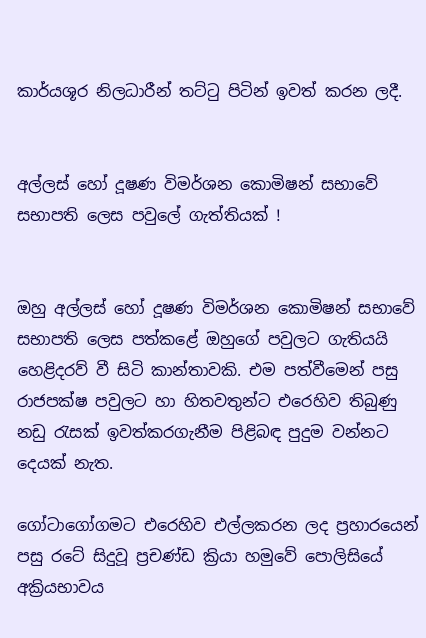කාර්යශූර නිලධාරීන් තට්ටු පිටින් ඉවත් කරන ලදී.


අල්ලස් හෝ දූෂණ විමර්ශන කොමිෂන් සභාවේ සභාපති ලෙස පවුලේ ගැත්තියක් !


ඔහු අල්ලස් හෝ දූෂණ විමර්ශන කොමිෂන් සභාවේ සභාපති ලෙස පත්කළේ ඔහුගේ පවුලට ගැතියයි හෙළිදරව් වී සිටි කාන්තාවකි. එම පත්වීමෙන් පසු රාජපක්ෂ පවුලට හා හිතවතුන්ට එරෙහිව තිබුණු නඩු රැසක් ඉවත්කරගැනීම පිළිබඳ පුදුම වන්නට දෙයක් නැත.

ගෝටාගෝගමට එරෙහිව එල්ලකරන ලද ප්‍රහාරයෙන් පසු රටේ සිදුවූ ප්‍රචණ්ඩ ක්‍රියා හමුවේ පොලිසියේ අක්‍රියභාවය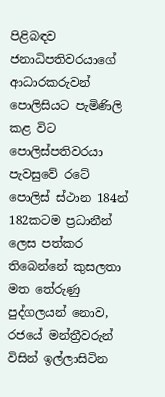පිළිබඳව ජනාධිපතිවරයාගේ ආධාරකරුවන් පොලිසියට පැමිණිලි කළ විට පොලිස්පතිවරයා පැවසුවේ රටේ පොලිස් ස්ථාන 184න් 182කටම ප්‍රධානීන් ලෙස පත්කර තිබෙන්නේ කුසලතා මත තේරුණු පුද්ගලයන් නොව, රජයේ මන්ත්‍රීවරුන් විසින් ඉල්ලාසිටින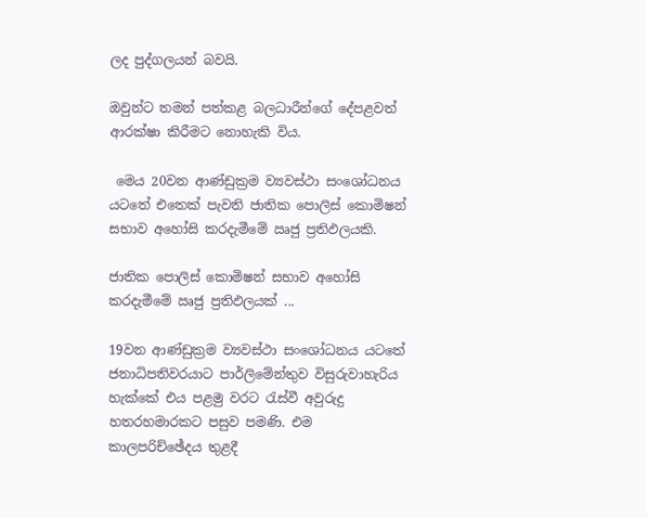ලද පුද්ගලයන් බවයි.

ඔවුන්ට තමන් පත්කළ බලධාරීන්ගේ දේපළවත් ආරක්ෂා කිරීමට නොහැකි විය.

 මෙය 20වන ආණ්ඩුක්‍රම ව්‍යවස්ථා සංශෝධනය යටතේ එතෙක් පැවති ජාතික පොලිස් කොමිෂන් සභාව අහෝසි කරදැමීමේ ඍජු ප්‍රතිඵලයකි.

ජාතික පොලිස් කොමිෂන් සභාව අහෝසි කරදැමීමේ ඍජු ප්‍රතිඵලයක් ...

19වන ආණ්ඩුක්‍රම ව්‍යවස්ථා සංශෝධනය යටතේ ජනාධිපතිවරයාට පාර්ලිමේන්තුව විසුරුවාහැරිය හැක්කේ එය පළමු වරට රැස්වී අවුරුදු හතරහමාරකට පසුව පමණි. එම කාලපරිච්ඡේදය තුළදී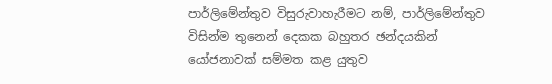පාර්ලිමේන්තුව විසුරුවාහැරීමට නම්, පාර්ලිමේන්තුව විසින්ම තුනෙන් දෙකක බහුතර ඡන්දයකින් යෝජනාවක් සම්මත කළ යුතුව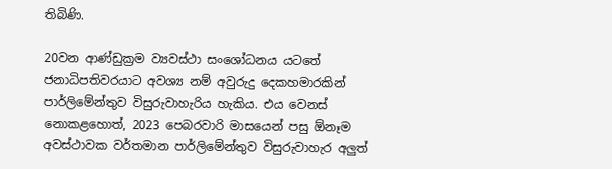තිබිණි.

20වන ආණ්ඩුක්‍රම ව්‍යවස්ථා සංශෝධනය යටතේ ජනාධිපතිවරයාට අවශ්‍ය නම් අවුරුදු දෙකහමාරකින් පාර්ලිමේන්තුව විසුරුවාහැරිය හැකිය. එය වෙනස් නොකළහොත්, 2023 පෙබරවාරි මාසයෙන් පසු ඕනෑම අවස්ථාවක වර්තමාන පාර්ලිමේන්තුව විසුරුවාහැර අලුත්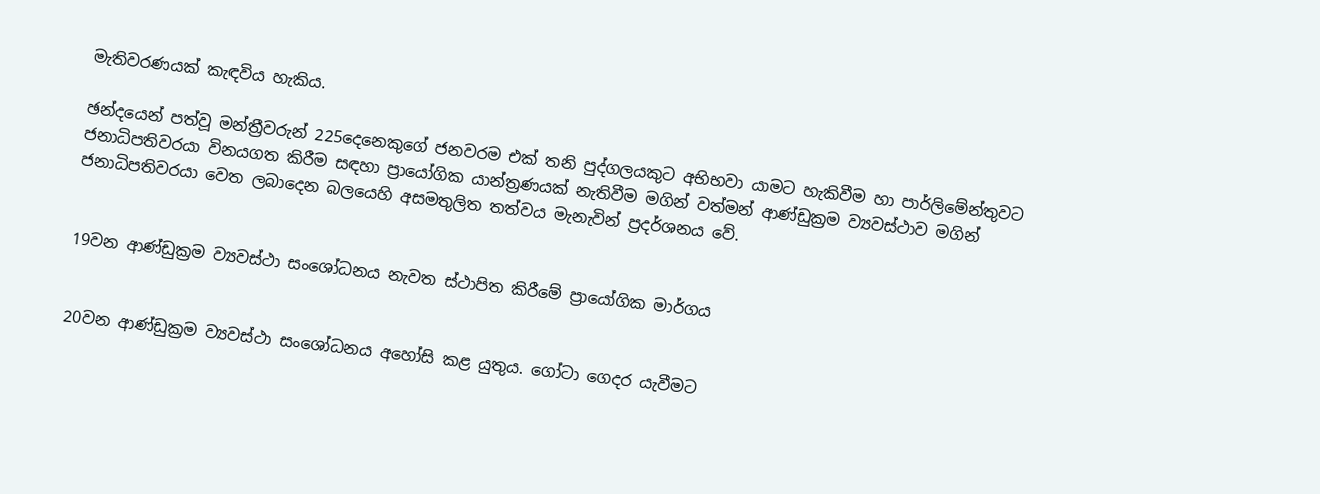මැතිවරණයක් කැඳවිය හැකිය.

ඡන්දයෙන් පත්වූ මන්ත්‍රීවරුන් 225දෙනෙකුගේ ජනවරම එක් තනි පුද්ගලයකුට අභිභවා යාමට හැකිවීම හා පාර්ලිමේන්තුවට ජනාධිපතිවරයා විනයගත කිරීම සඳහා ප්‍රායෝගික යාන්ත්‍රණයක් නැතිවීම මගින් වත්මන් ආණ්ඩුක්‍රම ව්‍යවස්ථාව මගින් ජනාධිපතිවරයා වෙත ලබාදෙන බලයෙහි අසමතුලිත තත්වය මැනැවින් ප්‍රදර්ශනය වේ.


19වන ආණ්ඩුක්‍රම ව්‍යවස්ථා සංශෝධනය නැවත ස්ථාපිත කිරීමේ ප්‍රායෝගික මාර්ගය


20වන ආණ්ඩුක්‍රම ව්‍යවස්ථා සංශෝධනය අහෝසි කළ යුතුය. ගෝටා ගෙදර යැවීමට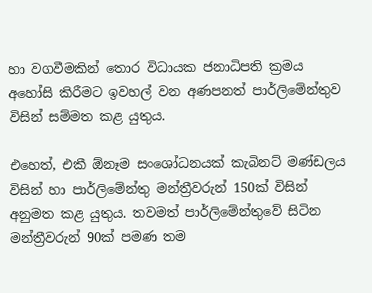හා වගවීමකින් තොර විධායක ජනාධිපති ක්‍රමය අහෝසි කිරීමට ඉවහල් වන අණපනත් පාර්ලිමේන්තුව විසින් සම්මත කළ යුතුය.

එහෙත්, එකී ඕනෑම සංශෝධනයක් කැබිනට් මණ්ඩලය විසින් හා පාර්ලිමේන්තු මන්ත්‍රීවරුන් 150ක් විසින් අනුමත කළ යුතුය. තවමත් පාර්ලිමේන්තුවේ සිටින මන්ත්‍රීවරුන් 90ක් පමණ තම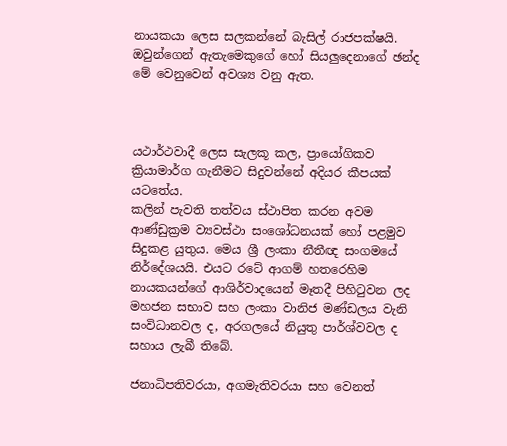නායකයා ලෙස සලකන්නේ බැසිල් රාජපක්ෂයි. ඔවුන්ගෙන් ඇතැමෙකුගේ හෝ සියලුදෙනාගේ ඡන්ද මේ වෙනුවෙන් අවශ්‍ය වනු ඇත.



යථාර්ථවාදී ලෙස සැලකූ කල, ප්‍රායෝගිකව ක්‍රියාමාර්ග ගැනීමට සිදුවන්නේ අදියර කීපයක් යටතේය.
කලින් පැවති තත්වය ස්ථාපිත කරන අවම ආණ්ඩුක්‍රම ව්‍යවස්ථා සංශෝධනයක් හෝ පළමුව සිදුකළ යුතුය. මෙය ශ්‍රී ලංකා නීතීඥ සංගමයේ නිර්දේශයයි. එයට රටේ ආගම් හතරෙහිම නායකයන්ගේ ආශිර්වාදයෙන් මෑතදී පිහිටුවන ලද මහජන සභාව සහ ලංකා වානිජ මණ්ඩලය වැනි සංවිධානවල ද, අරගලයේ නියුතු පාර්ශ්වවල ද සහාය ලැබී තිබේ.

ජනාධිපතිවරයා, අගමැතිවරයා සහ වෙනත්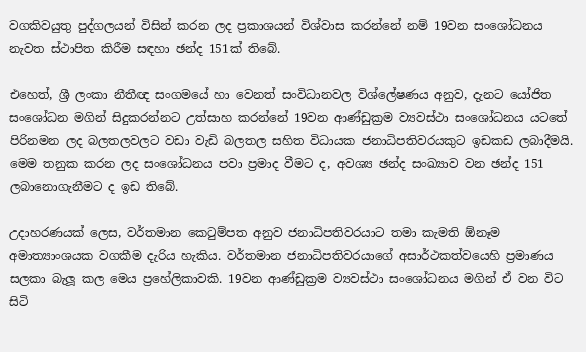වගකිවයුතු පුද්ගලයන් විසින් කරන ලද ප්‍රකාශයන් විශ්වාස කරන්නේ නම් 19වන සංශෝධනය නැවත ස්ථාපිත කිරීම සඳහා ඡන්ද 151ක් තිබේ.

එහෙත්, ශ්‍රී ලංකා නීතීඥ සංගමයේ හා වෙනත් සංවිධානවල විශ්ලේෂණය අනුව, දැනට යෝජිත සංශෝධන මගින් සිදුකරන්නට උත්සාහ කරන්නේ 19වන ආණ්ඩුක්‍රම ව්‍යවස්ථා සංශෝධනය යටතේ පිරිනමන ලද බලතලවලට වඩා වැඩි බලතල සහිත විධායක ජනාධිපතිවරයකුට ඉඩකඩ ලබාදීමයි. මෙම තනුක කරන ලද සංශෝධනය පවා ප්‍රමාද වීමට ද, අවශ්‍ය ඡන්ද සංඛ්‍යාව වන ඡන්ද 151 ලබානොගැනීමට ද ඉඩ තිබේ.

උදාහරණයක් ලෙස, වර්තමාන කෙටුම්පත අනුව ජනාධිපතිවරයාට තමා කැමති ඕනෑම අමාත්‍යාංශයක වගකීම දැරිය හැකිය. වර්තමාන ජනාධිපතිවරයාගේ අසාර්ථකත්වයෙහි ප්‍රමාණය සලකා බැලූ කල මෙය ප්‍රහේලිකාවකි. 19වන ආණ්ඩුක්‍රම ව්‍යවස්ථා සංශෝධනය මගින් ඒ වන විට සිටි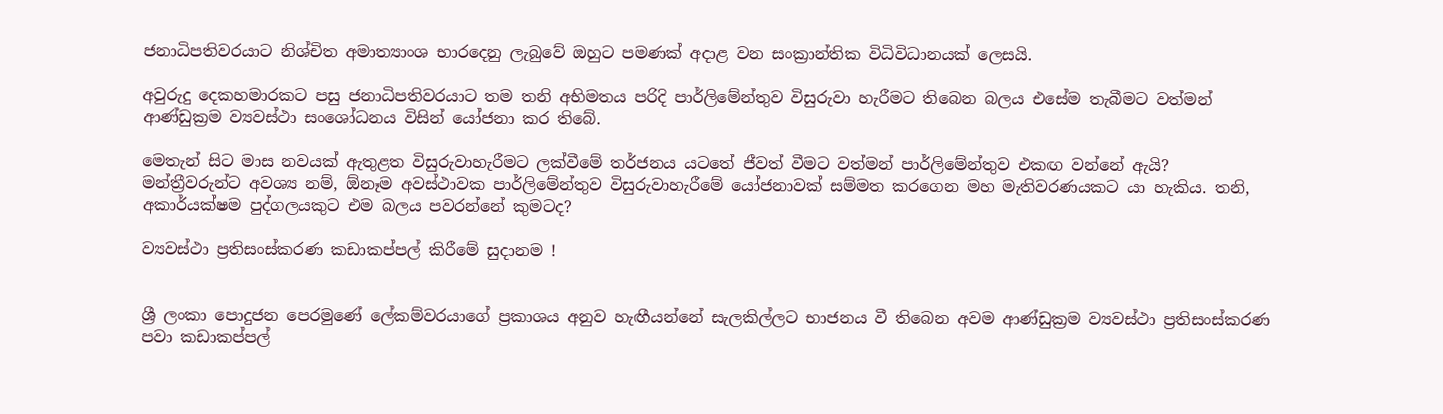ජනාධිපතිවරයාට නිශ්චිත අමාත්‍යාංශ භාරදෙනු ලැබුවේ ඔහුට පමණක් අදාළ වන සංක්‍රාන්තික විධිවිධානයක් ලෙසයි.

අවුරුදු දෙකහමාරකට පසු ජනාධිපතිවරයාට තම තනි අභිමතය පරිදි පාර්ලිමේන්තුව විසුරුවා හැරීමට තිබෙන බලය එසේම තැබීමට වත්මන් ආණ්ඩුක්‍රම ව්‍යවස්ථා සංශෝධනය විසින් යෝජනා කර තිබේ.

මෙතැන් සිට මාස නවයක් ඇතුළත විසුරුවාහැරීමට ලක්වීමේ තර්ජනය යටතේ ජීවත් වීමට වත්මන් පාර්ලිමේන්තුව එකඟ වන්නේ ඇයි? මන්ත්‍රීවරුන්ට අවශ්‍ය නම්, ඕනෑම අවස්ථාවක පාර්ලිමේන්තුව විසුරුවාහැරීමේ යෝජනාවක් සම්මත කරගෙන මහ මැතිවරණයකට යා හැකිය. තනි, අකාර්යක්ෂම පුද්ගලයකුට එම බලය පවරන්නේ කුමටද?

ව්‍යවස්ථා ප්‍රතිසංස්කරණ කඩාකප්පල් කිරීමේ සුදානම !


ශ්‍රී ලංකා පොදුජන පෙරමුණේ ලේකම්වරයාගේ ප්‍රකාශය අනුව හැඟීයන්නේ සැලකිල්ලට භාජනය වී තිබෙන අවම ආණ්ඩුක්‍රම ව්‍යවස්ථා ප්‍රතිසංස්කරණ පවා කඩාකප්පල්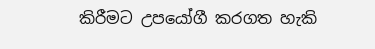කිරීමට උපයෝගී කරගත හැකි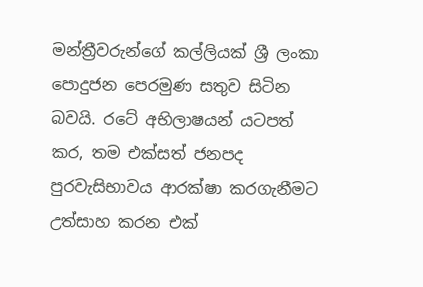මන්ත්‍රීවරුන්ගේ කල්ලියක් ශ්‍රී ලංකා පොදුජන පෙරමුණ සතුව සිටින බවයි. රටේ අභිලාෂයන් යටපත් කර, තම එක්සත් ජනපද පුරවැසිභාවය ආරක්ෂා කරගැනීමට උත්සාහ කරන එක්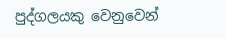පුද්ගලයකු වෙනුවෙන්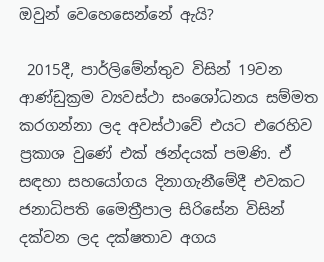ඔවුන් වෙහෙසෙන්නේ ඇයි?

 2015දී, පාර්ලිමේන්තුව විසින් 19වන ආණ්ඩුක්‍රම ව්‍යවස්ථා සංශෝධනය සම්මත කරගන්නා ලද අවස්ථාවේ එයට එරෙහිව ප්‍රකාශ වුණේ එක් ඡන්දයක් පමණි. ඒ සඳහා සහයෝගය දිනාගැනීමේදී එවකට ජනාධිපති මෛත්‍රීපාල සිරිසේන විසින් දක්වන ලද දක්ෂතාව අගය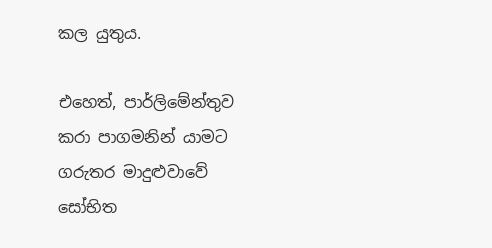කල යුතුය.

එහෙත්, පාර්ලිමේන්තුව කරා පාගමනින් යාමට ගරුතර මාදුළුවාවේ සෝභිත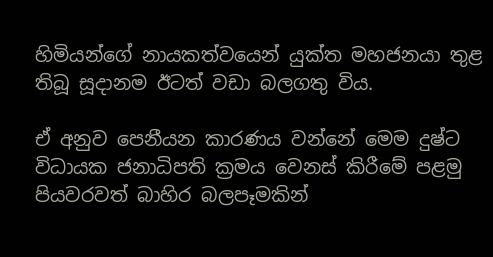හිමියන්ගේ නායකත්වයෙන් යුක්ත මහජනයා තුළ තිබූ සූදානම ඊටත් වඩා බලගතු විය.

ඒ අනුව පෙනීයන කාරණය වන්නේ මෙම දුෂ්ට විධායක ජනාධිපති ක්‍රමය වෙනස් කිරීමේ පළමු පියවරවත් බාහිර බලපෑමකින්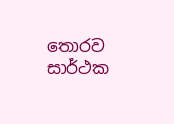තොරව සාර්ථක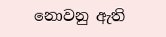නොවනු ඇති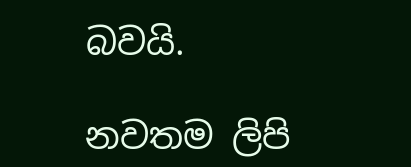බවයි.

නවතම ලිපි